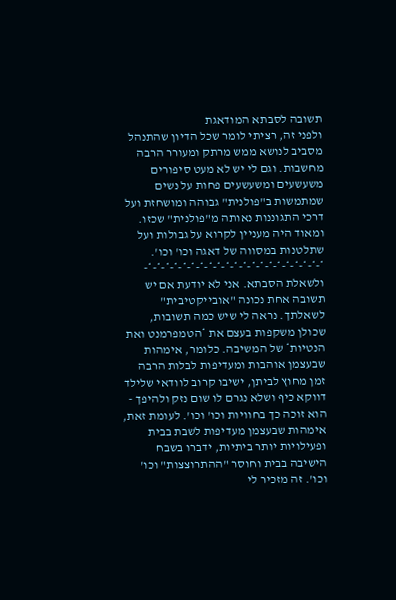תשובה לסבתא המודאגת
ולפני זה, רציתי לומר שכל הדיון שהתנהל מסביב לנושא ממש מרתק ומעורר הרבה מחשבות. וגם לי יש לא מעט סיפורים משעשעים ומשעשעים פחות על נשים שמתמשות ב"פולנית" גבוהה ומושחזת ועל דרכי התגוננות נאותה מ"פולנית" שכזו. ומאוד היה מעניין לקרוא על גבולות ועל שתלטנות במסווה של דאגה וכו' וכו'. *-*-*-*-*-*-*-*-*-*-*-*-*-*-*-*-*-*-*-*-*- ולשאלת הסבתא. אני לא יודעת אם יש תשובה אחת נכונה "אובייקטיבית" לשאלתך. נראה לי שיש כמה תשובות, שכולן משקפות בעצם את *הטמפרמנט ואת הנטיות* של המשיבה. כלומר, אימהות שבעצמן אוהבות ומעדיפות לבלות הרבה זמן מחוץ לביתן, ישיבו קרוב לוודאי שלילד דווקא כיף ושלא נגרם לו שום נזק ולהיפך - הוא זוכה כך בחוויות וכו' וכו'. לעומת זאת, אימהות שבעצמן מעדיפות לשבת בבית ופעילויות יותר ביתיות, ידברו בשבח הישיבה בבית וחוסר "ההתרוצצות" וכו' וכו'. זה מזכיר לי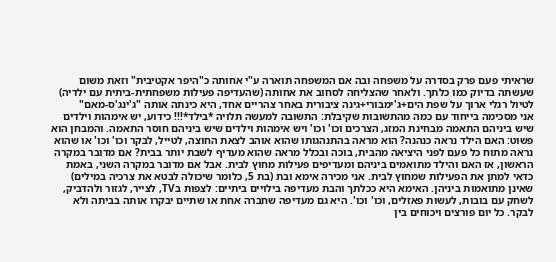שראיתי פעם פרק בסדרה על משפחה ובה אם המשפחה תוארה ע"י אחותה כ"היפר אקטיבית" וזאת משום שעשתה בדיוק כמו כלתך. ולאחר שהצליחה לסחוב את אחותה (שהעדיפה פעילות משפחתית-ביתית עם ילדיה) לטיול רגלי ארוך על שפת הים+ג'ימבורי+גינה ציבורית באחר צהריים אחד, היא כינתה אותה "ג'ינג'ס-מאם"
אני מסכימה בייחוד עם כמה מהתשובות שקיבלת: התשובה למעשה תלויה *בילד*!!! כידוע, יש אימהות וילדים שיש ביניהם התאמה מבחינת המזג, הצרכים וכו' וכו' ויש אימהות וילדים שיש ביניהם חוסר התאמה. והמבחן הוא פשוט: האם הילד נראה כנהנה? הוא מראה בהתנהגותו שהוא אוהב לצאת החוצה, לטייל, לבקר וכו' וכו' או שהוא נראה מתוח כל פעם לפני היציאה מהבית, בוכה ובכלל מראה שהוא מעדיף לשבת יותר בבית? אם מדובר במקרה הראשון, אז האם והילד מתואמים ביניהם ומעדיפים פעילות מחוץ לבית. אבל אם מדובר במקרה השני, באמת כדאי למתן את הפעילות שמחוץ לבית. אני מכירה אימא ובת (בת 5, כלומר שיכולה לבטא את צרכיה במילים) שאינן מתואמות ביניהן. האימא היא ככלתך והבת מעדיפה בילויים ביתיים: לצפות בTV, לצייר, לגזור ולהדביק, לשחק עם בובות, לעשות פאזלים, וכו' וכו'. היא גם מעדיפה שחברה אחת או שתיים יבקרו אותה בביתה ולא לבקר. כל יום פורצים ויכוחים בין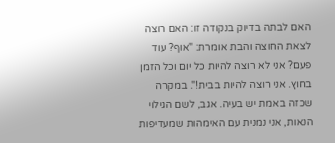האם לבתה בדיוק בנקודה זו: האם רוצה לצאת החוצה והבת אומרת: "אוף? עוד פעם? אני לא רוצה להיות כל יום וכל הזמן בחוץ. אני רוצה להיות בבית!". במקרה שכזה באמת יש בעיה. אגב, לשם הגילוי הנאות, אני נמנית עם האימהות שמעדיפות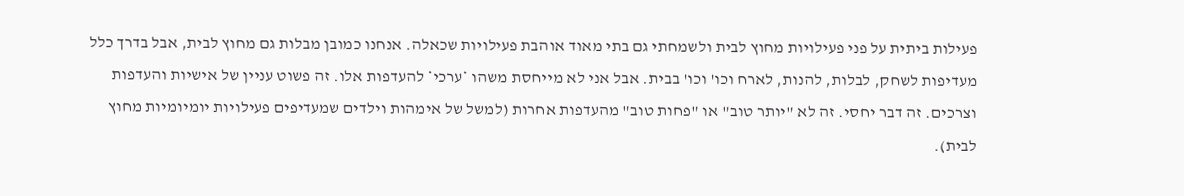פעילות ביתית על פני פעילויות מחוץ לבית ולשמחתי גם בתי מאוד אוהבת פעילויות שכאלה. אנחנו כמובן מבלות גם מחוץ לבית, אבל בדרך כלל מעדיפות לשחק, לבלות, להנות, לארח וכו' וכו' בבית. אבל אני לא מייחסת משהו *ערכי* להעדפות אלו. זה פשוט עניין של אישיות והעדפות וצרכים. זה דבר יחסי. זה לא "יותר טוב" או "פחות טוב" מהעדפות אחרות (למשל של אימהות וילדים שמעדיפים פעילויות יומיומיות מחוץ לבית).